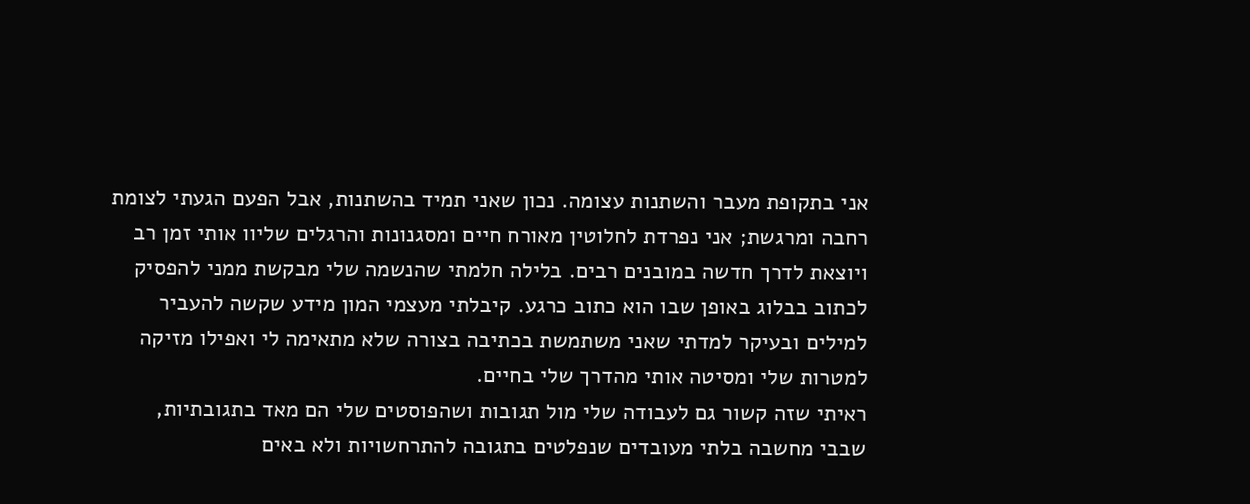אני בתקופת מעבר והשתנות עצומה. נכון שאני תמיד בהשתנות, אבל הפעם הגעתי לצומת רחבה ומרגשת; אני נפרדת לחלוטין מאורח חיים ומסגנונות והרגלים שליוו אותי זמן רב ויוצאת לדרך חדשה במובנים רבים. בלילה חלמתי שהנשמה שלי מבקשת ממני להפסיק לכתוב בבלוג באופן שבו הוא כתוב כרגע. קיבלתי מעצמי המון מידע שקשה להעביר למילים ובעיקר למדתי שאני משתמשת בכתיבה בצורה שלא מתאימה לי ואפילו מזיקה למטרות שלי ומסיטה אותי מהדרך שלי בחיים.
ראיתי שזה קשור גם לעבודה שלי מול תגובות ושהפוסטים שלי הם מאד בתגובתיות, שבבי מחשבה בלתי מעובדים שנפלטים בתגובה להתרחשויות ולא באים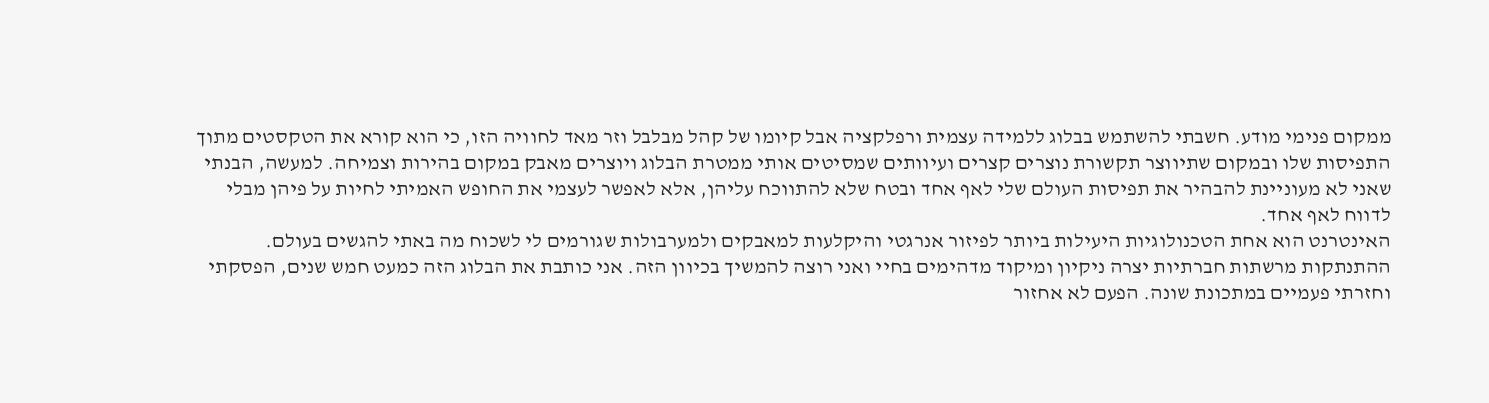ממקום פנימי מודע. חשבתי להשתמש בבלוג ללמידה עצמית ורפלקציה אבל קיומו של קהל מבלבל וזר מאד לחוויה הזו, כי הוא קורא את הטקסטים מתוך התפיסות שלו ובמקום שתיווצר תקשורת נוצרים קצרים ועיוותים שמסיטים אותי ממטרת הבלוג ויוצרים מאבק במקום בהירות וצמיחה. למעשה, הבנתי שאני לא מעוניינת להבהיר את תפיסות העולם שלי לאף אחד ובטח שלא להתווכח עליהן, אלא לאפשר לעצמי את החופש האמיתי לחיות על פיהן מבלי לדווח לאף אחד.
האינטרנט הוא אחת הטכנולוגיות היעילות ביותר לפיזור אנרגטי והיקלעות למאבקים ולמערבולות שגורמים לי לשכוח מה באתי להגשים בעולם. ההתנתקות מרשתות חברתיות יצרה ניקיון ומיקוד מדהימים בחיי ואני רוצה להמשיך בכיוון הזה. אני כותבת את הבלוג הזה כמעט חמש שנים, הפסקתי וחזרתי פעמיים במתכונת שונה. הפעם לא אחזור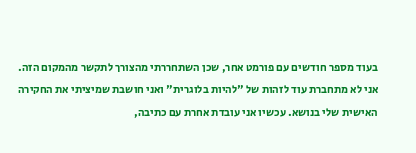בעוד מספר חודשים עם פורמט אחר, שכן השתחררתי מהצורך לתקשר מהמקום הזה. אני לא מתחברת עוד לזהות של "להיות בלוגרית" ואני חושבת שמיציתי את החקירה האישית שלי בנושא. עכשיו אני עובדת אחרת עם כתיבה,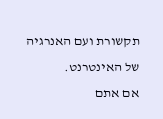תקשורת ועם האנרגיה של האינטרנט.
אם אתם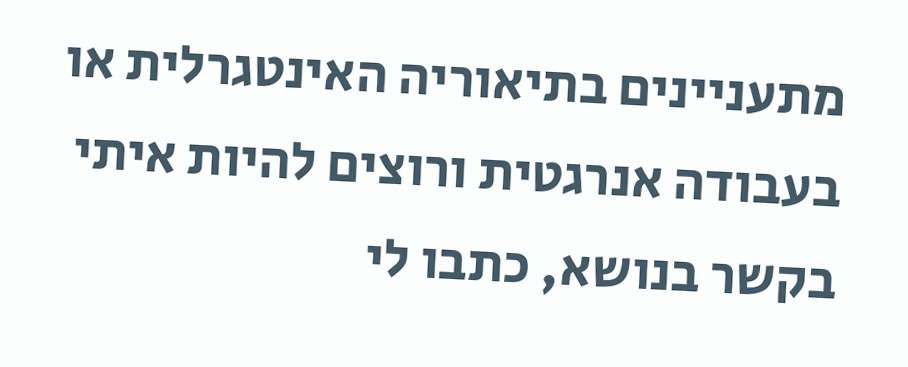מתעניינים בתיאוריה האינטגרלית או בעבודה אנרגטית ורוצים להיות איתי בקשר בנושא, כתבו לי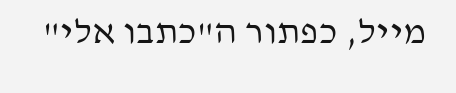מייל, כפתור ה"כתבו אלי"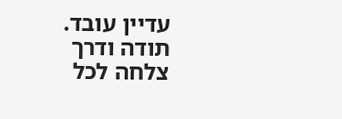עדיין עובד.
תודה ודרך צלחה לכל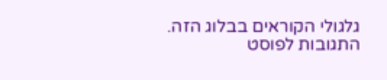גלגולי הקוראים בבלוג הזה. התגובות לפוסט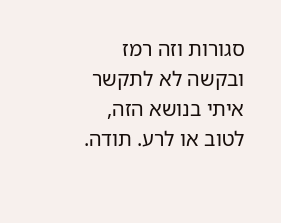סגורות וזה רמז ובקשה לא לתקשר איתי בנושא הזה, לטוב או לרע. תודה.